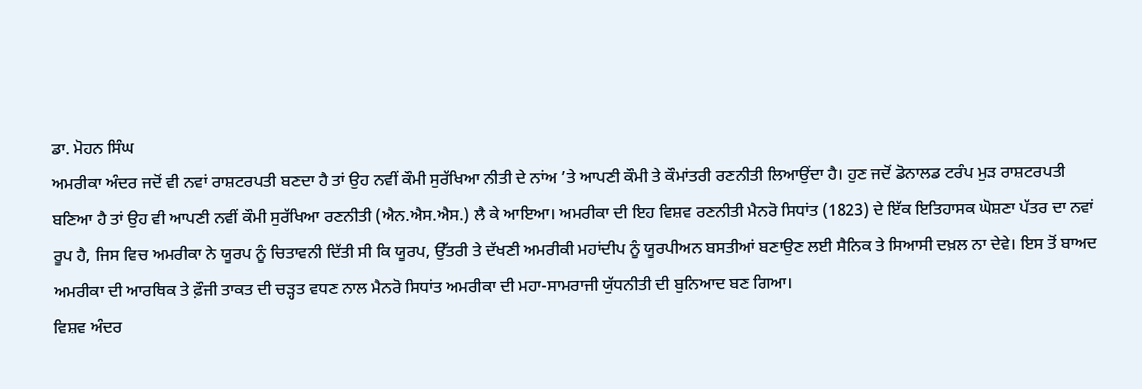ਡਾ. ਮੋਹਨ ਸਿੰਘ
ਅਮਰੀਕਾ ਅੰਦਰ ਜਦੋਂ ਵੀ ਨਵਾਂ ਰਾਸ਼ਟਰਪਤੀ ਬਣਦਾ ਹੈ ਤਾਂ ਉਹ ਨਵੀਂ ਕੌਮੀ ਸੁਰੱਖਿਆ ਨੀਤੀ ਦੇ ਨਾਂਅ ’ਤੇ ਆਪਣੀ ਕੌਮੀ ਤੇ ਕੌਮਾਂਤਰੀ ਰਣਨੀਤੀ ਲਿਆਉਂਦਾ ਹੈ। ਹੁਣ ਜਦੋਂ ਡੋਨਾਲਡ ਟਰੰਪ ਮੁੜ ਰਾਸ਼ਟਰਪਤੀ ਬਣਿਆ ਹੈ ਤਾਂ ਉਹ ਵੀ ਆਪਣੀ ਨਵੀਂ ਕੌਮੀ ਸੁਰੱਖਿਆ ਰਣਨੀਤੀ (ਐਨ.ਐਸ.ਐਸ.) ਲੈ ਕੇ ਆਇਆ। ਅਮਰੀਕਾ ਦੀ ਇਹ ਵਿਸ਼ਵ ਰਣਨੀਤੀ ਮੈਨਰੋ ਸਿਧਾਂਤ (1823) ਦੇ ਇੱਕ ਇਤਿਹਾਸਕ ਘੋਸ਼ਣਾ ਪੱਤਰ ਦਾ ਨਵਾਂ ਰੂਪ ਹੈ, ਜਿਸ ਵਿਚ ਅਮਰੀਕਾ ਨੇ ਯੂਰਪ ਨੂੰ ਚਿਤਾਵਨੀ ਦਿੱਤੀ ਸੀ ਕਿ ਯੂਰਪ, ਉੱਤਰੀ ਤੇ ਦੱਖਣੀ ਅਮਰੀਕੀ ਮਹਾਂਦੀਪ ਨੂੰ ਯੂਰਪੀਅਨ ਬਸਤੀਆਂ ਬਣਾਉਣ ਲਈ ਸੈਨਿਕ ਤੇ ਸਿਆਸੀ ਦਖ਼ਲ ਨਾ ਦੇਵੇ। ਇਸ ਤੋਂ ਬਾਅਦ ਅਮਰੀਕਾ ਦੀ ਆਰਥਿਕ ਤੇ ਫ਼ੌਜੀ ਤਾਕਤ ਦੀ ਚੜ੍ਹਤ ਵਧਣ ਨਾਲ ਮੈਨਰੋ ਸਿਧਾਂਤ ਅਮਰੀਕਾ ਦੀ ਮਹਾ-ਸਾਮਰਾਜੀ ਯੁੱਧਨੀਤੀ ਦੀ ਬੁਨਿਆਦ ਬਣ ਗਿਆ।
ਵਿਸ਼ਵ ਅੰਦਰ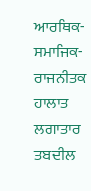ਆਰਥਿਕ-ਸਮਾਜਿਕ-ਰਾਜਨੀਤਕ ਹਾਲਾਤ ਲਗਾਤਾਰ ਤਬਦੀਲ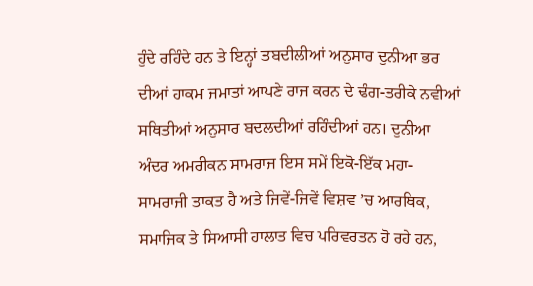ਹੁੰਦੇ ਰਹਿੰਦੇ ਹਨ ਤੇ ਇਨ੍ਹਾਂ ਤਬਦੀਲੀਆਂ ਅਨੁਸਾਰ ਦੁਨੀਆ ਭਰ ਦੀਆਂ ਹਾਕਮ ਜਮਾਤਾਂ ਆਪਣੇ ਰਾਜ ਕਰਨ ਦੇ ਢੰਗ-ਤਰੀਕੇ ਨਵੀਆਂ ਸਥਿਤੀਆਂ ਅਨੁਸਾਰ ਬਦਲਦੀਆਂ ਰਹਿੰਦੀਆਂ ਹਨ। ਦੁਨੀਆ ਅੰਦਰ ਅਮਰੀਕਨ ਸਾਮਰਾਜ ਇਸ ਸਮੇਂ ਇਕੋ-ਇੱਕ ਮਹਾ-ਸਾਮਰਾਜੀ ਤਾਕਤ ਹੈ ਅਤੇ ਜਿਵੇਂ-ਜਿਵੇਂ ਵਿਸ਼ਵ ’ਚ ਆਰਥਿਕ, ਸਮਾਜਿਕ ਤੇ ਸਿਆਸੀ ਹਾਲਾਤ ਵਿਚ ਪਰਿਵਰਤਨ ਹੋ ਰਹੇ ਹਨ,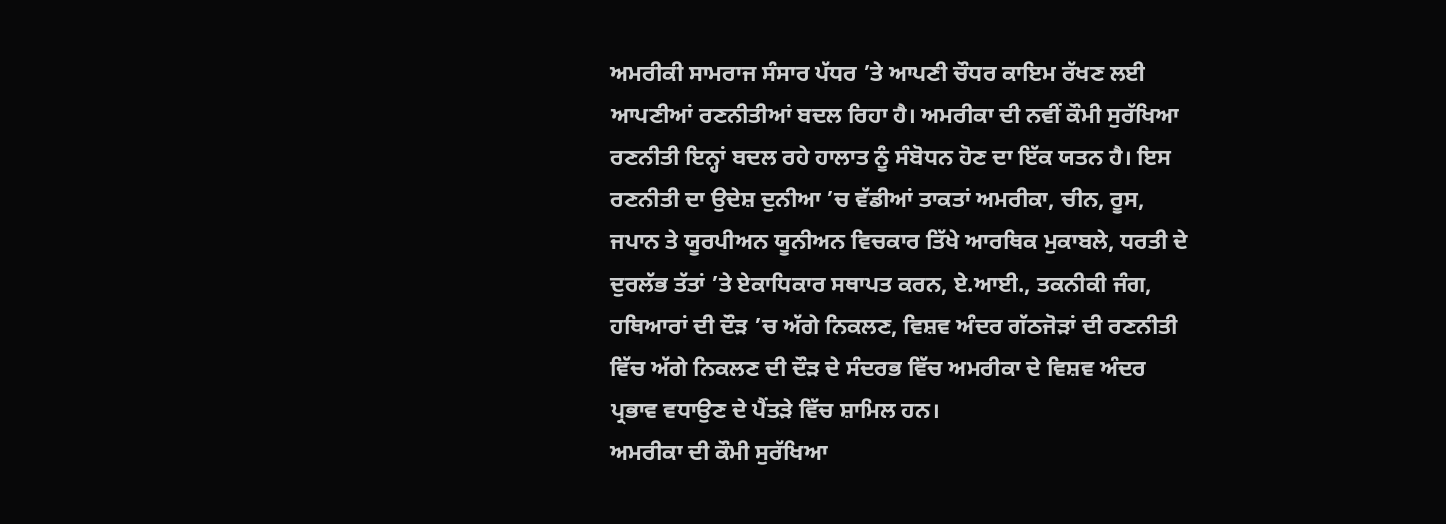ਅਮਰੀਕੀ ਸਾਮਰਾਜ ਸੰਸਾਰ ਪੱਧਰ ’ਤੇ ਆਪਣੀ ਚੌਧਰ ਕਾਇਮ ਰੱਖਣ ਲਈ ਆਪਣੀਆਂ ਰਣਨੀਤੀਆਂ ਬਦਲ ਰਿਹਾ ਹੈ। ਅਮਰੀਕਾ ਦੀ ਨਵੀਂ ਕੌਮੀ ਸੁਰੱਖਿਆ ਰਣਨੀਤੀ ਇਨ੍ਹਾਂ ਬਦਲ ਰਹੇ ਹਾਲਾਤ ਨੂੰ ਸੰਬੋਧਨ ਹੋਣ ਦਾ ਇੱਕ ਯਤਨ ਹੈ। ਇਸ ਰਣਨੀਤੀ ਦਾ ਉਦੇਸ਼ ਦੁਨੀਆ ’ਚ ਵੱਡੀਆਂ ਤਾਕਤਾਂ ਅਮਰੀਕਾ, ਚੀਨ, ਰੂਸ, ਜਪਾਨ ਤੇ ਯੂਰਪੀਅਨ ਯੂਨੀਅਨ ਵਿਚਕਾਰ ਤਿੱਖੇ ਆਰਥਿਕ ਮੁਕਾਬਲੇ, ਧਰਤੀ ਦੇ ਦੁਰਲੱਭ ਤੱਤਾਂ ’ਤੇ ਏਕਾਧਿਕਾਰ ਸਥਾਪਤ ਕਰਨ, ਏ.ਆਈ., ਤਕਨੀਕੀ ਜੰਗ, ਹਥਿਆਰਾਂ ਦੀ ਦੌੜ ’ਚ ਅੱਗੇ ਨਿਕਲਣ, ਵਿਸ਼ਵ ਅੰਦਰ ਗੱਠਜੋੜਾਂ ਦੀ ਰਣਨੀਤੀ ਵਿੱਚ ਅੱਗੇ ਨਿਕਲਣ ਦੀ ਦੌੜ ਦੇ ਸੰਦਰਭ ਵਿੱਚ ਅਮਰੀਕਾ ਦੇ ਵਿਸ਼ਵ ਅੰਦਰ ਪ੍ਰਭਾਵ ਵਧਾਉਣ ਦੇ ਪੈਂਤੜੇ ਵਿੱਚ ਸ਼ਾਮਿਲ ਹਨ।
ਅਮਰੀਕਾ ਦੀ ਕੌਮੀ ਸੁਰੱਖਿਆ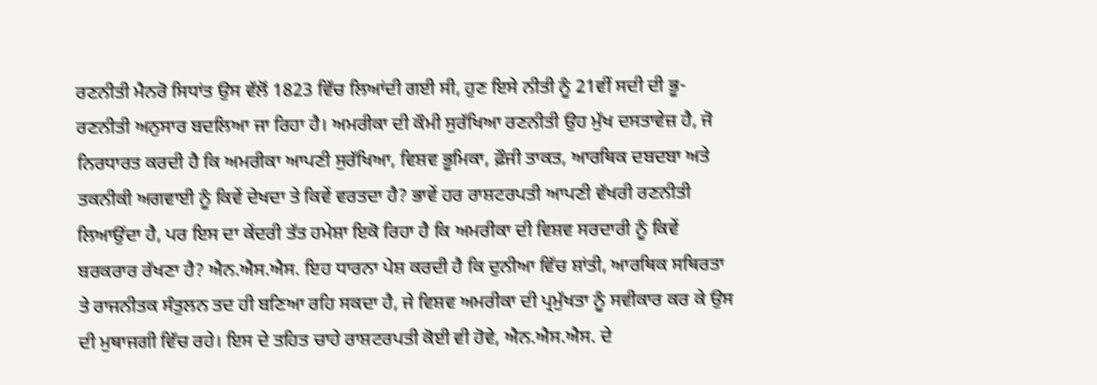ਰਣਨੀਤੀ ਮੈਨਰੋ ਸਿਧਾਂਤ ਉਸ ਵੱਲੋਂ 1823 ਵਿੱਚ ਲਿਆਂਦੀ ਗਈ ਸੀ, ਹੁਣ ਇਸੇ ਨੀਤੀ ਨੂੰ 21ਵੀਂ ਸਦੀ ਦੀ ਭੂ-ਰਣਨੀਤੀ ਅਨੁਸਾਰ ਬਦਲਿਆ ਜਾ ਰਿਹਾ ਹੈ। ਅਮਰੀਕਾ ਦੀ ਕੌਮੀ ਸੁਰੱਖਿਆ ਰਣਨੀਤੀ ਉਹ ਮੁੱਖ ਦਸਤਾਵੇਜ਼ ਹੈ, ਜੋ ਨਿਰਧਾਰਤ ਕਰਦੀ ਹੈ ਕਿ ਅਮਰੀਕਾ ਆਪਣੀ ਸੁਰੱਖਿਆ, ਵਿਸ਼ਵ ਭੂਮਿਕਾ, ਫ਼ੌਜੀ ਤਾਕਤ, ਆਰਥਿਕ ਦਬਦਬਾ ਅਤੇ ਤਕਨੀਕੀ ਅਗਵਾਈ ਨੂੰ ਕਿਵੇਂ ਦੇਖਦਾ ਤੇ ਕਿਵੇਂ ਵਰਤਦਾ ਹੈ? ਭਾਵੇਂ ਹਰ ਰਾਸ਼ਟਰਪਤੀ ਆਪਣੀ ਵੱਖਰੀ ਰਣਨੀਤੀ ਲਿਆਉਂਦਾ ਹੈ, ਪਰ ਇਸ ਦਾ ਕੇਂਦਰੀ ਤੱਤ ਹਮੇਸ਼ਾ ਇਕੋ ਰਿਹਾ ਹੈ ਕਿ ਅਮਰੀਕਾ ਦੀ ਵਿਸ਼ਵ ਸਰਦਾਰੀ ਨੂੰ ਕਿਵੇਂ ਬਰਕਰਾਰ ਰੱਖਣਾ ਹੈ? ਐਨ.ਐਸ.ਐਸ. ਇਹ ਧਾਰਨਾ ਪੇਸ਼ ਕਰਦੀ ਹੈ ਕਿ ਦੁਨੀਆ ਵਿੱਚ ਸ਼ਾਂਤੀ, ਆਰਥਿਕ ਸਥਿਰਤਾ ਤੇ ਰਾਜਨੀਤਕ ਸੰਤੁਲਨ ਤਦ ਹੀ ਬਣਿਆ ਰਹਿ ਸਕਦਾ ਹੈ, ਜੇ ਵਿਸ਼ਵ ਅਮਰੀਕਾ ਦੀ ਪ੍ਰਮੁੱਖਤਾ ਨੂੰ ਸਵੀਕਾਰ ਕਰ ਕੇ ਉਸ ਦੀ ਮੁਥਾਜਗੀ ਵਿੱਚ ਰਹੇ। ਇਸ ਦੇ ਤਹਿਤ ਚਾਹੇ ਰਾਸ਼ਟਰਪਤੀ ਕੋਈ ਵੀ ਹੋਵੇ, ਐਨ.ਐਸ.ਐਸ. ਦੇ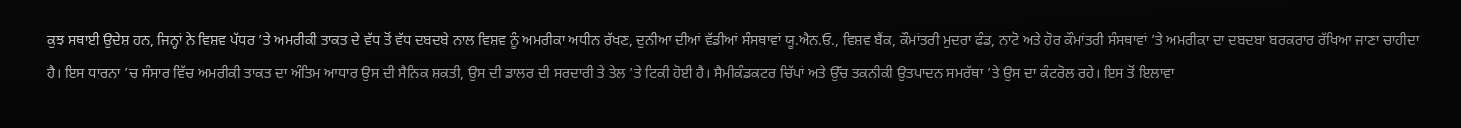ਕੁਝ ਸਥਾਈ ਉਦੇਸ਼ ਹਨ, ਜਿਨ੍ਹਾਂ ਨੇ ਵਿਸ਼ਵ ਪੱਧਰ ’ਤੇ ਅਮਰੀਕੀ ਤਾਕਤ ਦੇ ਵੱਧ ਤੋਂ ਵੱਧ ਦਬਦਬੇ ਨਾਲ ਵਿਸ਼ਵ ਨੂੰ ਅਮਰੀਕਾ ਅਧੀਨ ਰੱਖਣ, ਦੁਨੀਆ ਦੀਆਂ ਵੱਡੀਆਂ ਸੰਸਥਾਵਾਂ ਯੂ.ਐਨ.ਓ., ਵਿਸ਼ਵ ਬੈਂਕ, ਕੌਮਾਂਤਰੀ ਮੁਦਰਾ ਫੰਡ, ਨਾਟੋ ਅਤੇ ਹੋਰ ਕੌਮਾਂਤਰੀ ਸੰਸਥਾਵਾਂ ’ਤੇ ਅਮਰੀਕਾ ਦਾ ਦਬਦਬਾ ਬਰਕਰਾਰ ਰੱਖਿਆ ਜਾਣਾ ਚਾਹੀਦਾ ਹੈ। ਇਸ ਧਾਰਨਾ ’ਚ ਸੰਸਾਰ ਵਿੱਚ ਅਮਰੀਕੀ ਤਾਕਤ ਦਾ ਅੰਤਿਮ ਆਧਾਰ ਉਸ ਦੀ ਸੈਨਿਕ ਸ਼ਕਤੀ, ਉਸ ਦੀ ਡਾਲਰ ਦੀ ਸਰਦਾਰੀ ਤੇ ਤੇਲ ’ਤੇ ਟਿਕੀ ਹੋਈ ਹੈ। ਸੈਮੀਕੰਡਕਟਰ ਚਿੱਪਾਂ ਅਤੇ ਉੱਚ ਤਕਨੀਕੀ ਉਤਪਾਦਨ ਸਮਰੱਥਾ ’ਤੇ ਉਸ ਦਾ ਕੰਟਰੋਲ ਰਹੇ। ਇਸ ਤੋਂ ਇਲਾਵਾ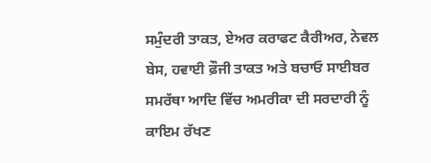ਸਮੁੰਦਰੀ ਤਾਕਤ, ਏਅਰ ਕਰਾਫਟ ਕੈਰੀਅਰ, ਨੇਵਲ ਬੇਸ, ਹਵਾਈ ਫ਼ੌਜੀ ਤਾਕਤ ਅਤੇ ਬਚਾਓ ਸਾਈਬਰ ਸਮਰੱਥਾ ਆਦਿ ਵਿੱਚ ਅਮਰੀਕਾ ਦੀ ਸਰਦਾਰੀ ਨੂੰ ਕਾਇਮ ਰੱਖਣ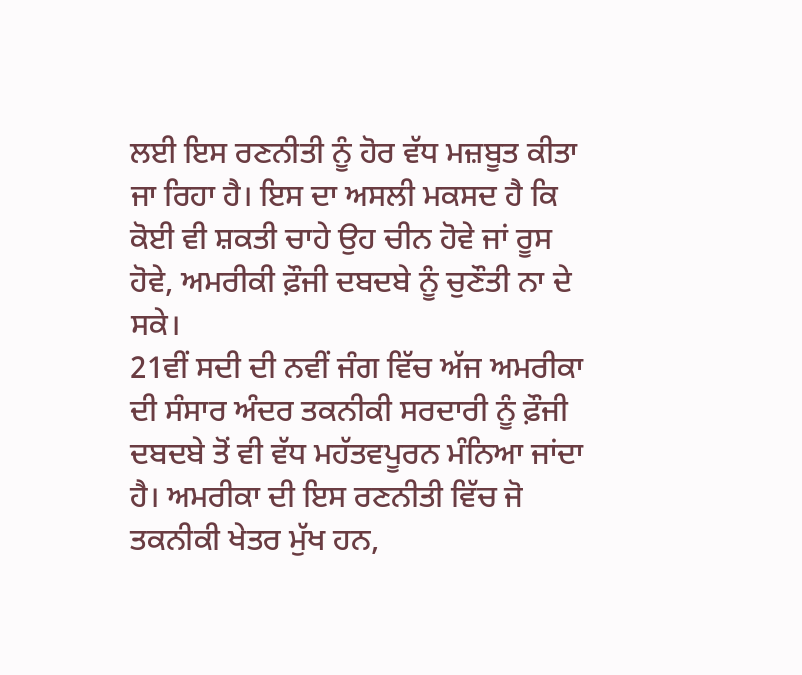ਲਈ ਇਸ ਰਣਨੀਤੀ ਨੂੰ ਹੋਰ ਵੱਧ ਮਜ਼ਬੂਤ ਕੀਤਾ ਜਾ ਰਿਹਾ ਹੈ। ਇਸ ਦਾ ਅਸਲੀ ਮਕਸਦ ਹੈ ਕਿ ਕੋਈ ਵੀ ਸ਼ਕਤੀ ਚਾਹੇ ਉਹ ਚੀਨ ਹੋਵੇ ਜਾਂ ਰੂਸ ਹੋਵੇ, ਅਮਰੀਕੀ ਫ਼ੌਜੀ ਦਬਦਬੇ ਨੂੰ ਚੁਣੌਤੀ ਨਾ ਦੇ ਸਕੇ।
21ਵੀਂ ਸਦੀ ਦੀ ਨਵੀਂ ਜੰਗ ਵਿੱਚ ਅੱਜ ਅਮਰੀਕਾ ਦੀ ਸੰਸਾਰ ਅੰਦਰ ਤਕਨੀਕੀ ਸਰਦਾਰੀ ਨੂੰ ਫ਼ੌਜੀ ਦਬਦਬੇ ਤੋਂ ਵੀ ਵੱਧ ਮਹੱਤਵਪੂਰਨ ਮੰਨਿਆ ਜਾਂਦਾ ਹੈ। ਅਮਰੀਕਾ ਦੀ ਇਸ ਰਣਨੀਤੀ ਵਿੱਚ ਜੋ ਤਕਨੀਕੀ ਖੇਤਰ ਮੁੱਖ ਹਨ,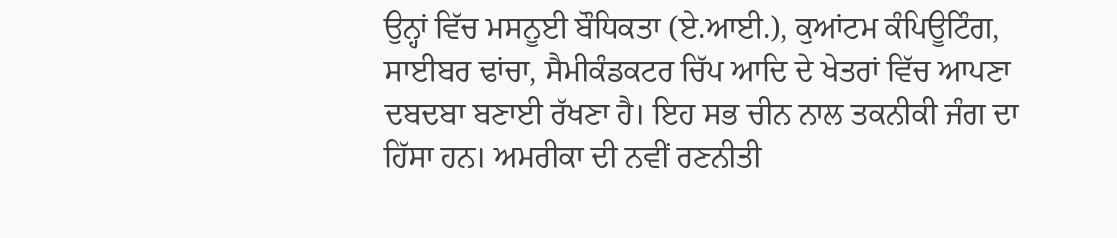ਉਨ੍ਹਾਂ ਵਿੱਚ ਮਸਨੂਈ ਬੌਧਿਕਤਾ (ਏ.ਆਈ.), ਕੁਆਂਟਮ ਕੰਪਿਊਟਿੰਗ, ਸਾਈਬਰ ਢਾਂਚਾ, ਸੈਮੀਕੰਡਕਟਰ ਚਿੱਪ ਆਦਿ ਦੇ ਖੇਤਰਾਂ ਵਿੱਚ ਆਪਣਾ ਦਬਦਬਾ ਬਣਾਈ ਰੱਖਣਾ ਹੈ। ਇਹ ਸਭ ਚੀਨ ਨਾਲ ਤਕਨੀਕੀ ਜੰਗ ਦਾ ਹਿੱਸਾ ਹਨ। ਅਮਰੀਕਾ ਦੀ ਨਵੀਂ ਰਣਨੀਤੀ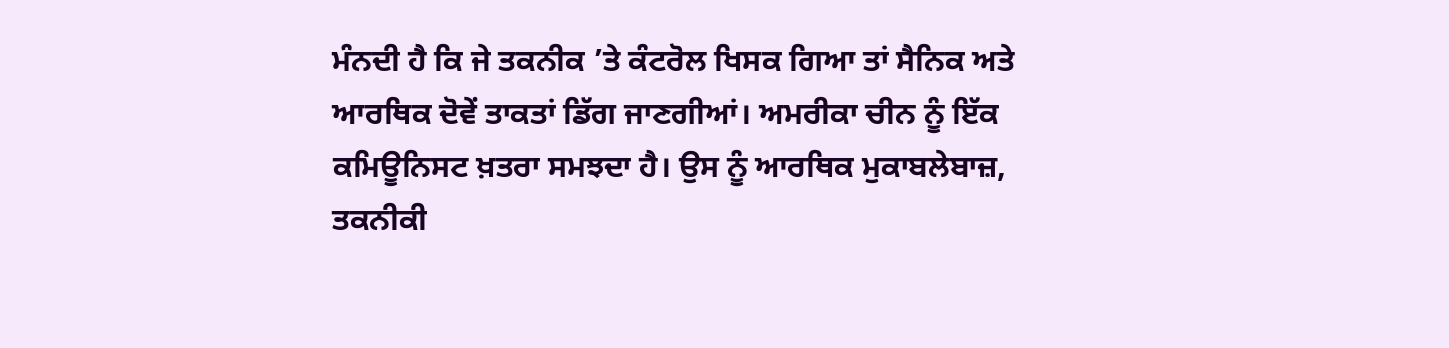ਮੰਨਦੀ ਹੈ ਕਿ ਜੇ ਤਕਨੀਕ ’ਤੇ ਕੰਟਰੋਲ ਖਿਸਕ ਗਿਆ ਤਾਂ ਸੈਨਿਕ ਅਤੇ ਆਰਥਿਕ ਦੋਵੇਂ ਤਾਕਤਾਂ ਡਿੱਗ ਜਾਣਗੀਆਂ। ਅਮਰੀਕਾ ਚੀਨ ਨੂੰ ਇੱਕ ਕਮਿਊਨਿਸਟ ਖ਼ਤਰਾ ਸਮਝਦਾ ਹੈ। ਉਸ ਨੂੰ ਆਰਥਿਕ ਮੁਕਾਬਲੇਬਾਜ਼, ਤਕਨੀਕੀ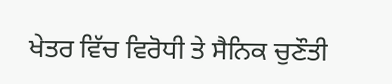ਖੇਤਰ ਵਿੱਚ ਵਿਰੋਧੀ ਤੇ ਸੈਨਿਕ ਚੁਣੌਤੀ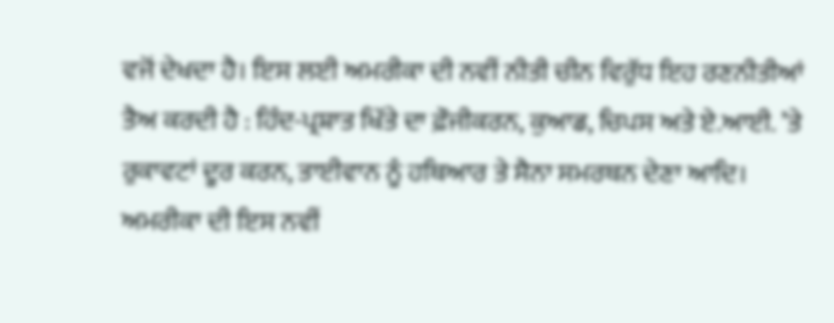ਵਜੋਂ ਦੇਖਦਾ ਹੈ। ਇਸ ਲਈ ਅਮਰੀਕਾ ਦੀ ਨਵੀਂ ਨੀਤੀ ਚੀਨ ਵਿਰੁੱਧ ਇਹ ਰਣਨੀਤੀਆਂ ਤੈਅ ਕਰਦੀ ਹੈ : ਹਿੰਦ-ਪ੍ਰਸ਼ਾਤ ਖਿੱਤੇ ਦਾ ਫ਼ੌਜੀਕਰਨ, ਕੁਆਡ, ਚਿਪਸ ਅਤੇ ਏ.ਆਈ. ’ਤੇ ਰੁਕਾਵਟਾਂ ਦੂਰ ਕਰਨ, ਤਾਈਵਾਨ ਨੂੰ ਹਥਿਆਰ ਤੇ ਸੈਨਾ ਸਮਰਥਨ ਦੇਣਾ ਆਦਿ।
ਅਮਰੀਕਾ ਦੀ ਇਸ ਨਵੀਂ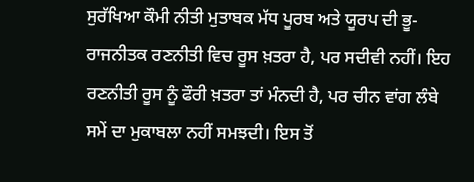ਸੁਰੱਖਿਆ ਕੌਮੀ ਨੀਤੀ ਮੁਤਾਬਕ ਮੱਧ ਪੂਰਬ ਅਤੇ ਯੂਰਪ ਦੀ ਭੂ-ਰਾਜਨੀਤਕ ਰਣਨੀਤੀ ਵਿਚ ਰੂਸ ਖ਼ਤਰਾ ਹੈ, ਪਰ ਸਦੀਵੀ ਨਹੀਂ। ਇਹ ਰਣਨੀਤੀ ਰੂਸ ਨੂੰ ਫੌਰੀ ਖ਼ਤਰਾ ਤਾਂ ਮੰਨਦੀ ਹੈ, ਪਰ ਚੀਨ ਵਾਂਗ ਲੰਬੇ ਸਮੇਂ ਦਾ ਮੁਕਾਬਲਾ ਨਹੀਂ ਸਮਝਦੀ। ਇਸ ਤੋਂ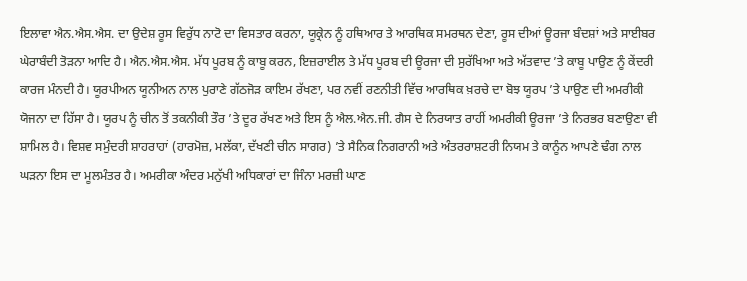ਇਲਾਵਾ ਐਨ.ਐਸ.ਐਸ. ਦਾ ਉਦੇਸ਼ ਰੂਸ ਵਿਰੁੱਧ ਨਾਟੋ ਦਾ ਵਿਸਤਾਰ ਕਰਨਾ, ਯੂਕ੍ਰੇਨ ਨੂੰ ਹਥਿਆਰ ਤੇ ਆਰਥਿਕ ਸਮਰਥਨ ਦੇਣਾ, ਰੂਸ ਦੀਆਂ ਊਰਜਾ ਬੰਦਸ਼ਾਂ ਅਤੇ ਸਾਈਬਰ ਘੇਰਾਬੰਦੀ ਤੋੜਨਾ ਆਦਿ ਹੈ। ਐਨ.ਐਸ.ਐਸ. ਮੱਧ ਪੂਰਬ ਨੂੰ ਕਾਬੂ ਕਰਨ, ਇਜ਼ਰਾਈਲ ਤੇ ਮੱਧ ਪੂਰਬ ਦੀ ਊਰਜਾ ਦੀ ਸੁਰੱਖਿਆ ਅਤੇ ਅੱਤਵਾਦ ’ਤੇ ਕਾਬੂ ਪਾਉਣ ਨੂੰ ਕੇਂਦਰੀ ਕਾਰਜ ਮੰਨਦੀ ਹੈ। ਯੂਰਪੀਅਨ ਯੂਨੀਅਨ ਨਾਲ ਪੁਰਾਣੇ ਗੱਠਜੋੜ ਕਾਇਮ ਰੱਖਣਾ, ਪਰ ਨਵੀਂ ਰਣਨੀਤੀ ਵਿੱਚ ਆਰਥਿਕ ਖ਼ਰਚੇ ਦਾ ਬੋਝ ਯੂਰਪ ’ਤੇ ਪਾਉਣ ਦੀ ਅਮਰੀਕੀ ਯੋਜਨਾ ਦਾ ਹਿੱਸਾ ਹੈ। ਯੂਰਪ ਨੂੰ ਚੀਨ ਤੋਂ ਤਕਨੀਕੀ ਤੌਰ ’ਤੇ ਦੂਰ ਰੱਖਣ ਅਤੇ ਇਸ ਨੂੰ ਐਲ.ਐਨ.ਜੀ. ਗੈਸ ਦੇ ਨਿਰਯਾਤ ਰਾਹੀਂ ਅਮਰੀਕੀ ਊਰਜਾ ’ਤੇ ਨਿਰਭਰ ਬਣਾਉਣਾ ਵੀ ਸ਼ਾਮਿਲ ਹੈ। ਵਿਸ਼ਵ ਸਮੁੰਦਰੀ ਸ਼ਾਹਰਾਹਾਂ (ਹਾਰਮੋਜ਼, ਮਲੱਕਾ, ਦੱਖਣੀ ਚੀਨ ਸਾਗਰ) ’ਤੇ ਸੈਨਿਕ ਨਿਗਰਾਨੀ ਅਤੇ ਅੰਤਰਰਾਸ਼ਟਰੀ ਨਿਯਮ ਤੇ ਕਾਨੂੰਨ ਆਪਣੇ ਢੰਗ ਨਾਲ ਘੜਨਾ ਇਸ ਦਾ ਮੂਲਮੰਤਰ ਹੈ। ਅਮਰੀਕਾ ਅੰਦਰ ਮਨੁੱਖੀ ਅਧਿਕਾਰਾਂ ਦਾ ਜਿੰਨਾ ਮਰਜ਼ੀ ਘਾਣ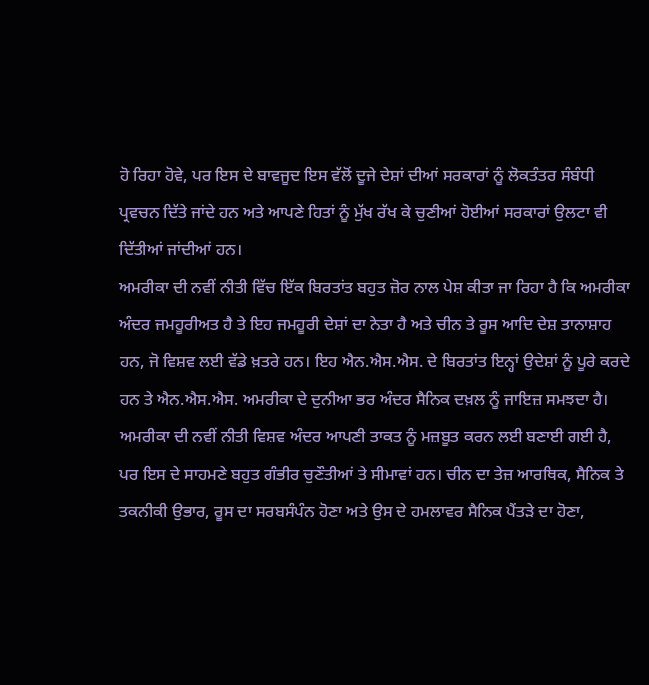ਹੋ ਰਿਹਾ ਹੋਵੇ, ਪਰ ਇਸ ਦੇ ਬਾਵਜੂਦ ਇਸ ਵੱਲੋਂ ਦੂਜੇ ਦੇਸ਼ਾਂ ਦੀਆਂ ਸਰਕਾਰਾਂ ਨੂੰ ਲੋਕਤੰਤਰ ਸੰਬੰਧੀ ਪ੍ਰਵਚਨ ਦਿੱਤੇ ਜਾਂਦੇ ਹਨ ਅਤੇ ਆਪਣੇ ਹਿਤਾਂ ਨੂੰ ਮੁੱਖ ਰੱਖ ਕੇ ਚੁਣੀਆਂ ਹੋਈਆਂ ਸਰਕਾਰਾਂ ਉਲਟਾ ਵੀ ਦਿੱਤੀਆਂ ਜਾਂਦੀਆਂ ਹਨ।
ਅਮਰੀਕਾ ਦੀ ਨਵੀਂ ਨੀਤੀ ਵਿੱਚ ਇੱਕ ਬਿਰਤਾਂਤ ਬਹੁਤ ਜ਼ੋਰ ਨਾਲ ਪੇਸ਼ ਕੀਤਾ ਜਾ ਰਿਹਾ ਹੈ ਕਿ ਅਮਰੀਕਾ ਅੰਦਰ ਜਮਹੂਰੀਅਤ ਹੈ ਤੇ ਇਹ ਜਮਹੂਰੀ ਦੇਸ਼ਾਂ ਦਾ ਨੇਤਾ ਹੈ ਅਤੇ ਚੀਨ ਤੇ ਰੂਸ ਆਦਿ ਦੇਸ਼ ਤਾਨਾਸ਼ਾਹ ਹਨ, ਜੋ ਵਿਸ਼ਵ ਲਈ ਵੱਡੇ ਖ਼ਤਰੇ ਹਨ। ਇਹ ਐਨ.ਐਸ.ਐਸ. ਦੇ ਬਿਰਤਾਂਤ ਇਨ੍ਹਾਂ ਉਦੇਸ਼ਾਂ ਨੂੰ ਪੂਰੇ ਕਰਦੇ ਹਨ ਤੇ ਐਨ.ਐਸ.ਐਸ. ਅਮਰੀਕਾ ਦੇ ਦੁਨੀਆ ਭਰ ਅੰਦਰ ਸੈਨਿਕ ਦਖ਼ਲ ਨੂੰ ਜਾਇਜ਼ ਸਮਝਦਾ ਹੈ।
ਅਮਰੀਕਾ ਦੀ ਨਵੀਂ ਨੀਤੀ ਵਿਸ਼ਵ ਅੰਦਰ ਆਪਣੀ ਤਾਕਤ ਨੂੰ ਮਜ਼ਬੂਤ ਕਰਨ ਲਈ ਬਣਾਈ ਗਈ ਹੈ, ਪਰ ਇਸ ਦੇ ਸਾਹਮਣੇ ਬਹੁਤ ਗੰਭੀਰ ਚੁਣੌਤੀਆਂ ਤੇ ਸੀਮਾਵਾਂ ਹਨ। ਚੀਨ ਦਾ ਤੇਜ਼ ਆਰਥਿਕ, ਸੈਨਿਕ ਤੇ ਤਕਨੀਕੀ ਉਭਾਰ, ਰੂਸ ਦਾ ਸਰਬਸੰਪੰਨ ਹੋਣਾ ਅਤੇ ਉਸ ਦੇ ਹਮਲਾਵਰ ਸੈਨਿਕ ਪੈਂਤੜੇ ਦਾ ਹੋਣਾ,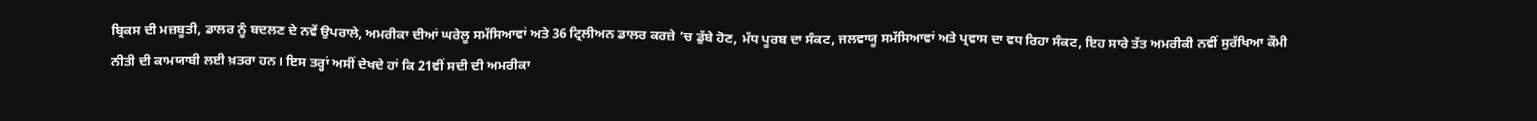ਬ੍ਰਿਕਸ ਦੀ ਮਜ਼ਬੂਤੀ, ਡਾਲਰ ਨੂੰ ਬਦਲਣ ਦੇ ਨਵੇਂ ਉਪਰਾਲੇ, ਅਮਰੀਕਾ ਦੀਆਂ ਘਰੇਲੂ ਸਮੱਸਿਆਵਾਂ ਅਤੇ 36 ਟ੍ਰਿਲੀਅਨ ਡਾਲਰ ਕਰਜ਼ੇ ’ਚ ਡੁੱਬੇ ਹੋਣ, ਮੱਧ ਪੂਰਬ ਦਾ ਸੰਕਟ, ਜਲਵਾਯੂ ਸਮੱਸਿਆਵਾਂ ਅਤੇ ਪ੍ਰਵਾਸ ਦਾ ਵਧ ਰਿਹਾ ਸੰਕਟ, ਇਹ ਸਾਰੇ ਤੱਤ ਅਮਰੀਕੀ ਨਵੀਂ ਸੁਰੱਖਿਆ ਕੌਮੀ ਨੀਤੀ ਦੀ ਕਾਮਯਾਬੀ ਲਈ ਖ਼ਤਰਾ ਹਨ। ਇਸ ਤਰ੍ਹਾਂ ਅਸੀਂ ਦੇਖਦੇ ਹਾਂ ਕਿ 21ਵੀਂ ਸਦੀ ਦੀ ਅਮਰੀਕਾ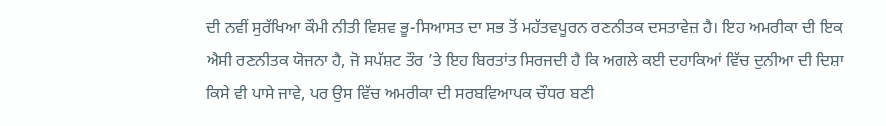ਦੀ ਨਵੀਂ ਸੁਰੱਖਿਆ ਕੌਮੀ ਨੀਤੀ ਵਿਸ਼ਵ ਭੂ-ਸਿਆਸਤ ਦਾ ਸਭ ਤੋਂ ਮਹੱਤਵਪੂਰਨ ਰਣਨੀਤਕ ਦਸਤਾਵੇਜ਼ ਹੈ। ਇਹ ਅਮਰੀਕਾ ਦੀ ਇਕ ਐਸੀ ਰਣਨੀਤਕ ਯੋਜਨਾ ਹੈ, ਜੋ ਸਪੱਸ਼ਟ ਤੌਰ ’ਤੇ ਇਹ ਬਿਰਤਾਂਤ ਸਿਰਜਦੀ ਹੈ ਕਿ ਅਗਲੇ ਕਈ ਦਹਾਕਿਆਂ ਵਿੱਚ ਦੁਨੀਆ ਦੀ ਦਿਸ਼ਾ ਕਿਸੇ ਵੀ ਪਾਸੇ ਜਾਵੇ, ਪਰ ਉਸ ਵਿੱਚ ਅਮਰੀਕਾ ਦੀ ਸਰਬਵਿਆਪਕ ਚੌਧਰ ਬਣੀ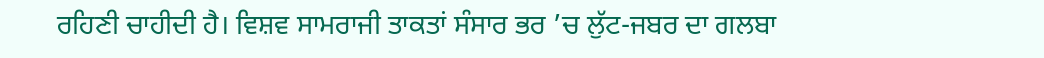ਰਹਿਣੀ ਚਾਹੀਦੀ ਹੈ। ਵਿਸ਼ਵ ਸਾਮਰਾਜੀ ਤਾਕਤਾਂ ਸੰਸਾਰ ਭਰ ’ਚ ਲੁੱਟ-ਜਬਰ ਦਾ ਗਲਬਾ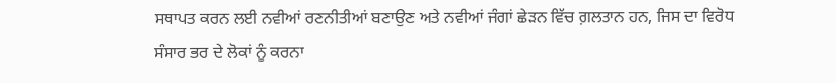ਸਥਾਪਤ ਕਰਨ ਲਈ ਨਵੀਆਂ ਰਣਨੀਤੀਆਂ ਬਣਾਉਣ ਅਤੇ ਨਵੀਆਂ ਜੰਗਾਂ ਛੇੜਨ ਵਿੱਚ ਗ਼ਲਤਾਨ ਹਨ, ਜਿਸ ਦਾ ਵਿਰੋਧ ਸੰਸਾਰ ਭਰ ਦੇ ਲੋਕਾਂ ਨੂੰ ਕਰਨਾ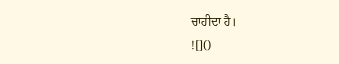ਚਾਹੀਦਾ ਹੈ।
![]()